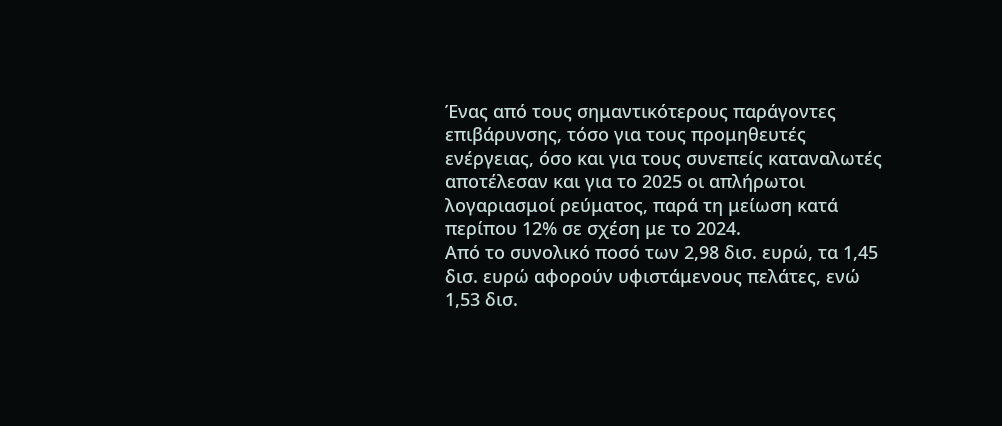Ένας από τους σημαντικότερους παράγοντες επιβάρυνσης, τόσο για τους προμηθευτές ενέργειας, όσο και για τους συνεπείς καταναλωτές αποτέλεσαν και για το 2025 οι απλήρωτοι λογαριασμοί ρεύματος, παρά τη μείωση κατά περίπου 12% σε σχέση με το 2024.
Από το συνολικό ποσό των 2,98 δισ. ευρώ, τα 1,45 δισ. ευρώ αφορούν υφιστάμενους πελάτες, ενώ 1,53 δισ.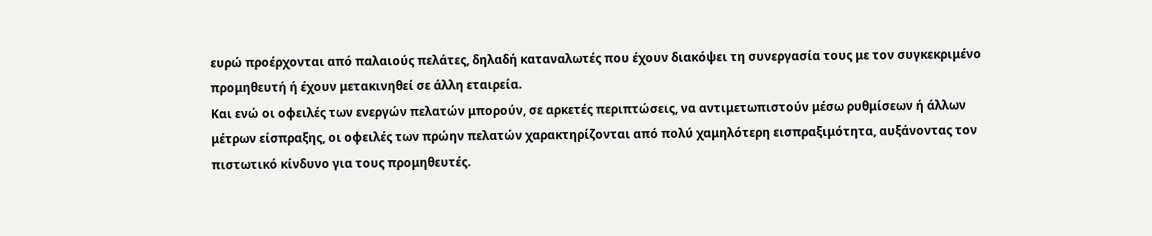ευρώ προέρχονται από παλαιούς πελάτες, δηλαδή καταναλωτές που έχουν διακόψει τη συνεργασία τους με τον συγκεκριμένο προμηθευτή ή έχουν μετακινηθεί σε άλλη εταιρεία.
Και ενώ οι οφειλές των ενεργών πελατών μπορούν, σε αρκετές περιπτώσεις, να αντιμετωπιστούν μέσω ρυθμίσεων ή άλλων μέτρων είσπραξης, οι οφειλές των πρώην πελατών χαρακτηρίζονται από πολύ χαμηλότερη εισπραξιμότητα, αυξάνοντας τον πιστωτικό κίνδυνο για τους προμηθευτές.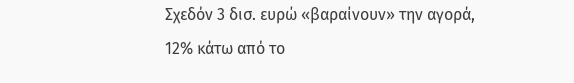Σχεδόν 3 δισ. ευρώ «βαραίνουν» την αγορά, 12% κάτω από το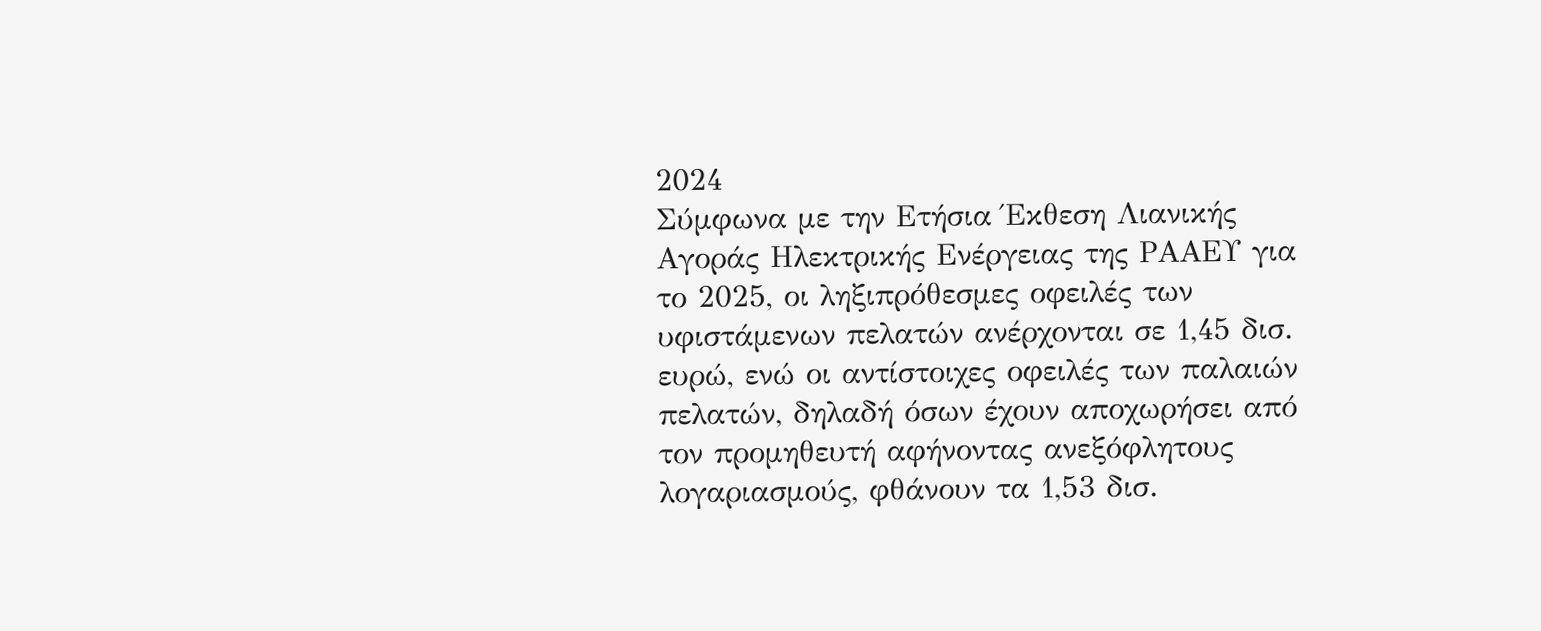2024
Σύμφωνα με την Ετήσια Έκθεση Λιανικής Αγοράς Ηλεκτρικής Ενέργειας της ΡΑΑΕΥ για το 2025, οι ληξιπρόθεσμες οφειλές των υφιστάμενων πελατών ανέρχονται σε 1,45 δισ. ευρώ, ενώ οι αντίστοιχες οφειλές των παλαιών πελατών, δηλαδή όσων έχουν αποχωρήσει από τον προμηθευτή αφήνοντας ανεξόφλητους λογαριασμούς, φθάνουν τα 1,53 δισ.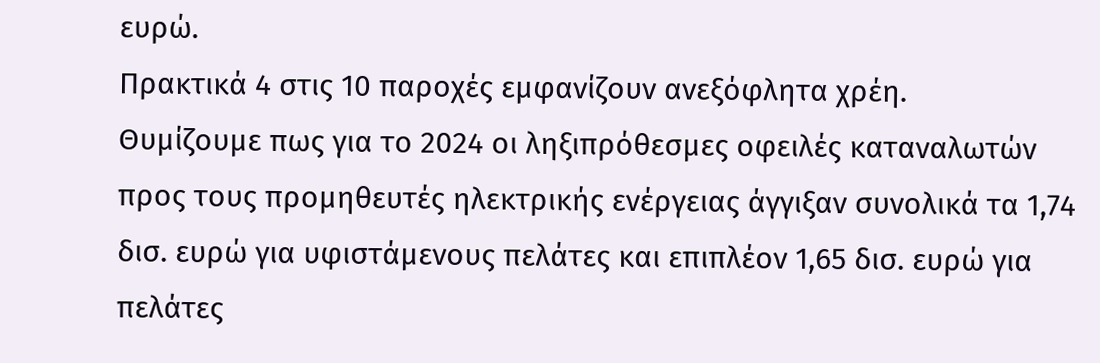ευρώ.
Πρακτικά 4 στις 10 παροχές εμφανίζουν ανεξόφλητα χρέη.
Θυμίζουμε πως για το 2024 οι ληξιπρόθεσμες οφειλές καταναλωτών προς τους προμηθευτές ηλεκτρικής ενέργειας άγγιξαν συνολικά τα 1,74 δισ. ευρώ για υφιστάμενους πελάτες και επιπλέον 1,65 δισ. ευρώ για πελάτες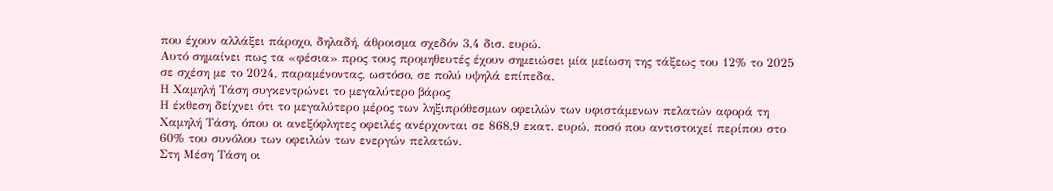που έχουν αλλάξει πάροχο, δηλαδή, άθροισμα σχεδόν 3,4 δισ. ευρώ.
Αυτό σημαίνει πως τα «φέσια» προς τους προμηθευτές έχουν σημειώσει μία μείωση της τάξεως του 12% το 2025 σε σχέση με το 2024, παραμένοντας, ωστόσο, σε πολύ υψηλά επίπεδα.
Η Χαμηλή Τάση συγκεντρώνει το μεγαλύτερο βάρος
Η έκθεση δείχνει ότι το μεγαλύτερο μέρος των ληξιπρόθεσμων οφειλών των υφιστάμενων πελατών αφορά τη Χαμηλή Τάση, όπου οι ανεξόφλητες οφειλές ανέρχονται σε 868,9 εκατ. ευρώ, ποσό που αντιστοιχεί περίπου στο 60% του συνόλου των οφειλών των ενεργών πελατών.
Στη Μέση Τάση οι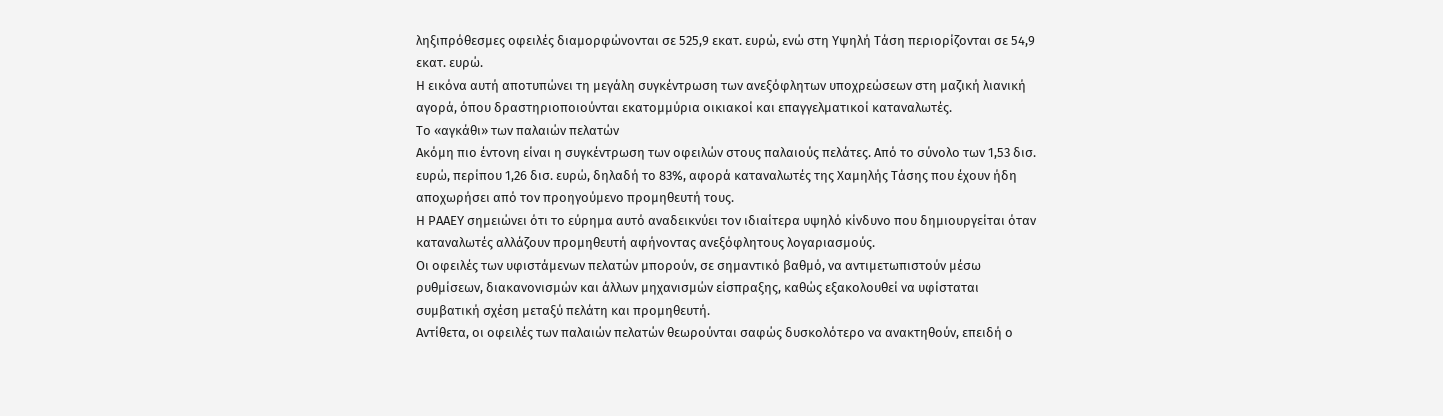ληξιπρόθεσμες οφειλές διαμορφώνονται σε 525,9 εκατ. ευρώ, ενώ στη Υψηλή Τάση περιορίζονται σε 54,9 εκατ. ευρώ.
Η εικόνα αυτή αποτυπώνει τη μεγάλη συγκέντρωση των ανεξόφλητων υποχρεώσεων στη μαζική λιανική αγορά, όπου δραστηριοποιούνται εκατομμύρια οικιακοί και επαγγελματικοί καταναλωτές.
Το «αγκάθι» των παλαιών πελατών
Ακόμη πιο έντονη είναι η συγκέντρωση των οφειλών στους παλαιούς πελάτες. Από το σύνολο των 1,53 δισ. ευρώ, περίπου 1,26 δισ. ευρώ, δηλαδή το 83%, αφορά καταναλωτές της Χαμηλής Τάσης που έχουν ήδη αποχωρήσει από τον προηγούμενο προμηθευτή τους.
Η ΡΑΑΕΥ σημειώνει ότι το εύρημα αυτό αναδεικνύει τον ιδιαίτερα υψηλό κίνδυνο που δημιουργείται όταν καταναλωτές αλλάζουν προμηθευτή αφήνοντας ανεξόφλητους λογαριασμούς.
Οι οφειλές των υφιστάμενων πελατών μπορούν, σε σημαντικό βαθμό, να αντιμετωπιστούν μέσω ρυθμίσεων, διακανονισμών και άλλων μηχανισμών είσπραξης, καθώς εξακολουθεί να υφίσταται συμβατική σχέση μεταξύ πελάτη και προμηθευτή.
Αντίθετα, οι οφειλές των παλαιών πελατών θεωρούνται σαφώς δυσκολότερο να ανακτηθούν, επειδή ο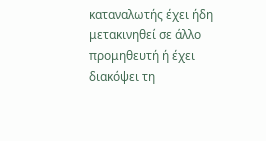καταναλωτής έχει ήδη μετακινηθεί σε άλλο προμηθευτή ή έχει διακόψει τη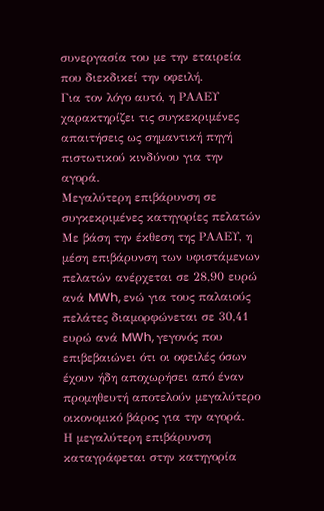συνεργασία του με την εταιρεία που διεκδικεί την οφειλή.
Για τον λόγο αυτό, η ΡΑΑΕΥ χαρακτηρίζει τις συγκεκριμένες απαιτήσεις ως σημαντική πηγή πιστωτικού κινδύνου για την αγορά.
Μεγαλύτερη επιβάρυνση σε συγκεκριμένες κατηγορίες πελατών
Με βάση την έκθεση της ΡΑΑΕΥ, η μέση επιβάρυνση των υφιστάμενων πελατών ανέρχεται σε 28,90 ευρώ ανά MWh, ενώ για τους παλαιούς πελάτες διαμορφώνεται σε 30,41 ευρώ ανά MWh, γεγονός που επιβεβαιώνει ότι οι οφειλές όσων έχουν ήδη αποχωρήσει από έναν προμηθευτή αποτελούν μεγαλύτερο οικονομικό βάρος για την αγορά.
Η μεγαλύτερη επιβάρυνση καταγράφεται στην κατηγορία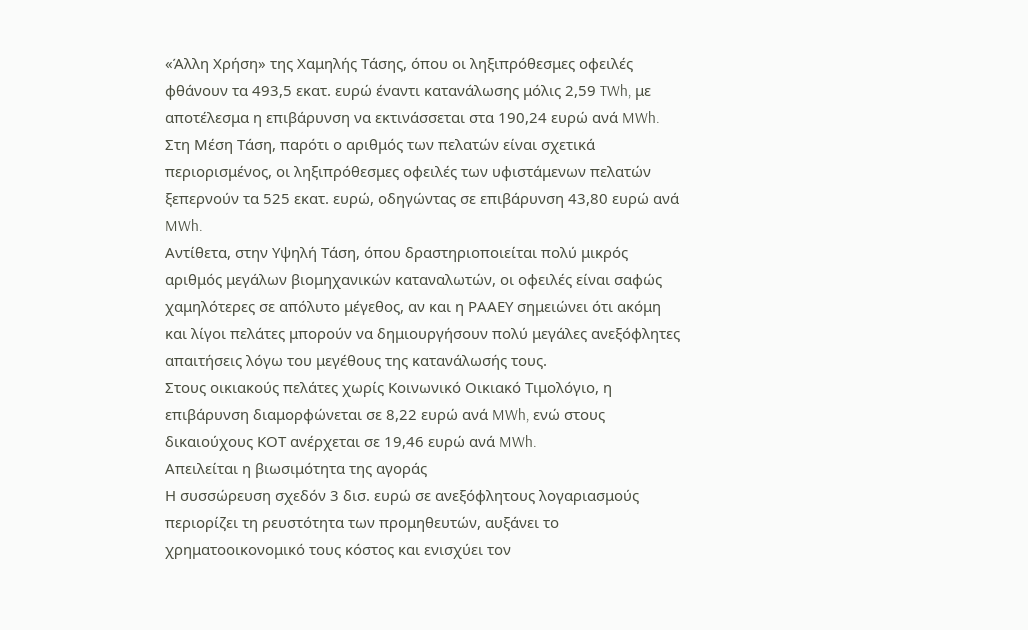«Άλλη Χρήση» της Χαμηλής Τάσης, όπου οι ληξιπρόθεσμες οφειλές φθάνουν τα 493,5 εκατ. ευρώ έναντι κατανάλωσης μόλις 2,59 TWh, με αποτέλεσμα η επιβάρυνση να εκτινάσσεται στα 190,24 ευρώ ανά MWh.
Στη Μέση Τάση, παρότι ο αριθμός των πελατών είναι σχετικά περιορισμένος, οι ληξιπρόθεσμες οφειλές των υφιστάμενων πελατών ξεπερνούν τα 525 εκατ. ευρώ, οδηγώντας σε επιβάρυνση 43,80 ευρώ ανά MWh.
Αντίθετα, στην Υψηλή Τάση, όπου δραστηριοποιείται πολύ μικρός αριθμός μεγάλων βιομηχανικών καταναλωτών, οι οφειλές είναι σαφώς χαμηλότερες σε απόλυτο μέγεθος, αν και η ΡΑΑΕΥ σημειώνει ότι ακόμη και λίγοι πελάτες μπορούν να δημιουργήσουν πολύ μεγάλες ανεξόφλητες απαιτήσεις λόγω του μεγέθους της κατανάλωσής τους.
Στους οικιακούς πελάτες χωρίς Κοινωνικό Οικιακό Τιμολόγιο, η επιβάρυνση διαμορφώνεται σε 8,22 ευρώ ανά MWh, ενώ στους δικαιούχους ΚΟΤ ανέρχεται σε 19,46 ευρώ ανά MWh.
Απειλείται η βιωσιμότητα της αγοράς
Η συσσώρευση σχεδόν 3 δισ. ευρώ σε ανεξόφλητους λογαριασμούς περιορίζει τη ρευστότητα των προμηθευτών, αυξάνει το χρηματοοικονομικό τους κόστος και ενισχύει τον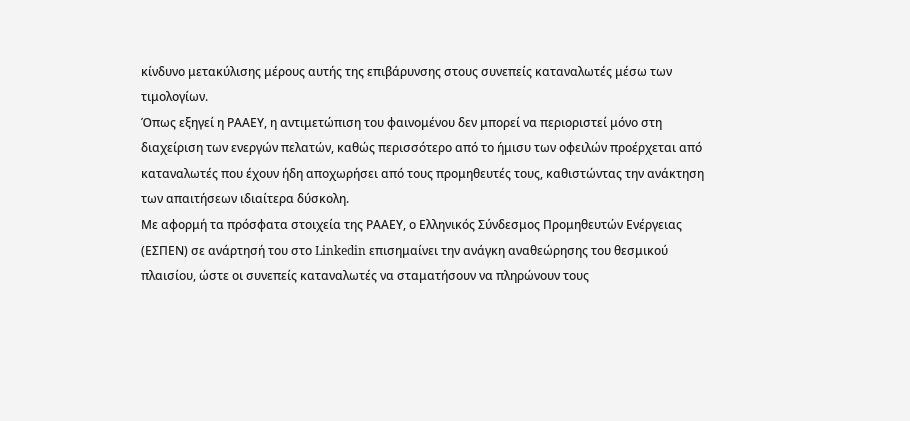κίνδυνο μετακύλισης μέρους αυτής της επιβάρυνσης στους συνεπείς καταναλωτές μέσω των τιμολογίων.
Όπως εξηγεί η ΡΑΑΕΥ, η αντιμετώπιση του φαινομένου δεν μπορεί να περιοριστεί μόνο στη διαχείριση των ενεργών πελατών, καθώς περισσότερο από το ήμισυ των οφειλών προέρχεται από καταναλωτές που έχουν ήδη αποχωρήσει από τους προμηθευτές τους, καθιστώντας την ανάκτηση των απαιτήσεων ιδιαίτερα δύσκολη.
Με αφορμή τα πρόσφατα στοιχεία της ΡΑΑΕΥ, ο Ελληνικός Σύνδεσμος Προμηθευτών Ενέργειας (ΕΣΠΕΝ) σε ανάρτησή του στο Linkedin επισημαίνει την ανάγκη αναθεώρησης του θεσμικού πλαισίου, ώστε οι συνεπείς καταναλωτές να σταματήσουν να πληρώνουν τους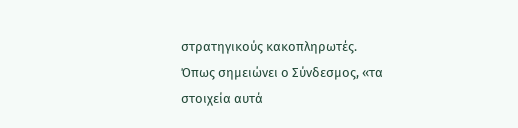στρατηγικούς κακοπληρωτές.
Όπως σημειώνει ο Σύνδεσμος, «τα στοιχεία αυτά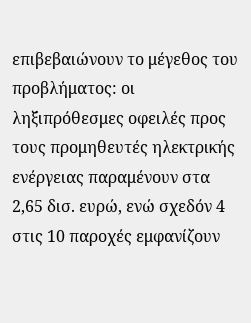επιβεβαιώνουν το μέγεθος του προβλήματος: οι ληξιπρόθεσμες οφειλές προς τους προμηθευτές ηλεκτρικής ενέργειας παραμένουν στα 2,65 δισ. ευρώ, ενώ σχεδόν 4 στις 10 παροχές εμφανίζουν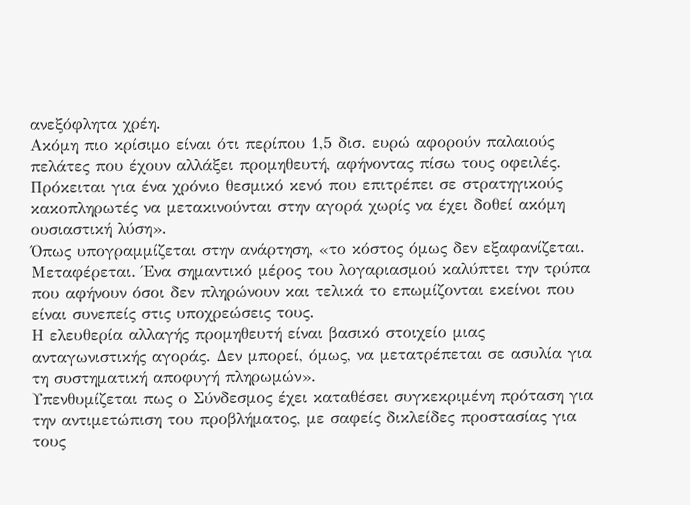ανεξόφλητα χρέη.
Ακόμη πιο κρίσιμο είναι ότι περίπου 1,5 δισ. ευρώ αφορούν παλαιούς πελάτες που έχουν αλλάξει προμηθευτή, αφήνοντας πίσω τους οφειλές. Πρόκειται για ένα χρόνιο θεσμικό κενό που επιτρέπει σε στρατηγικούς κακοπληρωτές να μετακινούνται στην αγορά χωρίς να έχει δοθεί ακόμη ουσιαστική λύση».
Όπως υπογραμμίζεται στην ανάρτηση, «το κόστος όμως δεν εξαφανίζεται. Μεταφέρεται. Ένα σημαντικό μέρος του λογαριασμού καλύπτει την τρύπα που αφήνουν όσοι δεν πληρώνουν και τελικά το επωμίζονται εκείνοι που είναι συνεπείς στις υποχρεώσεις τους.
Η ελευθερία αλλαγής προμηθευτή είναι βασικό στοιχείο μιας ανταγωνιστικής αγοράς. Δεν μπορεί, όμως, να μετατρέπεται σε ασυλία για τη συστηματική αποφυγή πληρωμών».
Υπενθυμίζεται πως ο Σύνδεσμος έχει καταθέσει συγκεκριμένη πρόταση για την αντιμετώπιση του προβλήματος, με σαφείς δικλείδες προστασίας για τους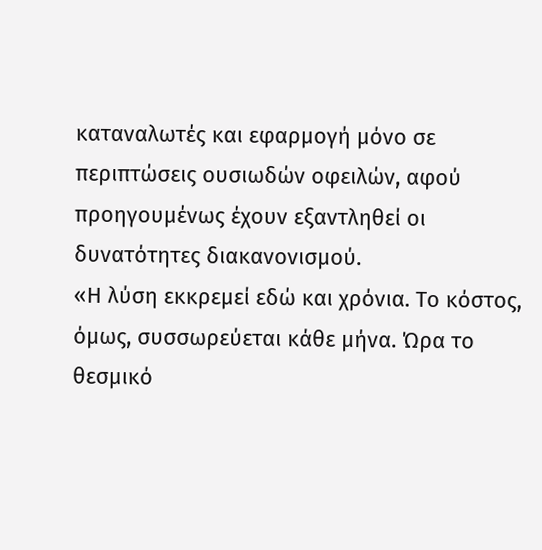καταναλωτές και εφαρμογή μόνο σε περιπτώσεις ουσιωδών οφειλών, αφού προηγουμένως έχουν εξαντληθεί οι δυνατότητες διακανονισμού.
«Η λύση εκκρεμεί εδώ και χρόνια. Το κόστος, όμως, συσσωρεύεται κάθε μήνα. Ώρα το θεσμικό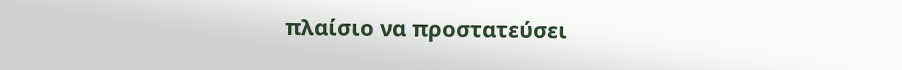πλαίσιο να προστατεύσει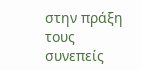στην πράξη τους συνεπείς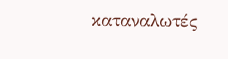καταναλωτές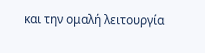και την ομαλή λειτουργία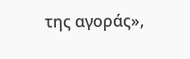της αγοράς»,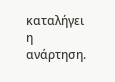καταλήγει η ανάρτηση.